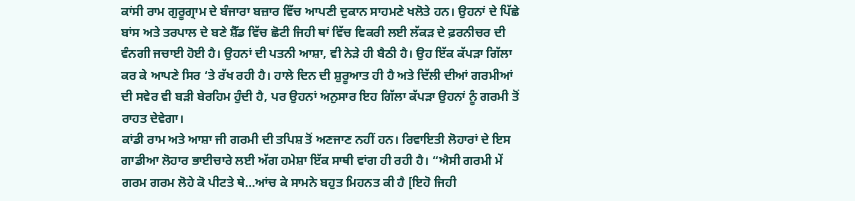ਕਾਂਸੀ ਰਾਮ ਗੁਰੂਗ੍ਰਾਮ ਦੇ ਬੰਜਾਰਾ ਬਜ਼ਾਰ ਵਿੱਚ ਆਪਣੀ ਦੁਕਾਨ ਸਾਹਮਣੇ ਖਲੋਤੇ ਹਨ। ਉਹਨਾਂ ਦੇ ਪਿੱਛੇ ਬਾਂਸ ਅਤੇ ਤਰਪਾਲ ਦੇ ਬਣੇ ਸ਼ੈੱਡ ਵਿੱਚ ਛੋਟੀ ਜਿਹੀ ਥਾਂ ਵਿੱਚ ਵਿਕਰੀ ਲਈ ਲੱਕੜ ਦੇ ਫ਼ਰਨੀਚਰ ਦੀ ਵੰਨਗੀ ਜਚਾਈ ਹੋਈ ਹੈ। ਉਹਨਾਂ ਦੀ ਪਤਨੀ ਆਸ਼ਾ, ਵੀ ਨੇੜੇ ਹੀ ਬੈਠੀ ਹੈ। ਉਹ ਇੱਕ ਕੱਪੜਾ ਗਿੱਲਾ ਕਰ ਕੇ ਆਪਣੇ ਸਿਰ ‘ਤੇ ਰੱਖ ਰਹੀ ਹੈ। ਹਾਲੇ ਦਿਨ ਦੀ ਸ਼ੁਰੂਆਤ ਹੀ ਹੈ ਅਤੇ ਦਿੱਲੀ ਦੀਆਂ ਗਰਮੀਆਂ ਦੀ ਸਵੇਰ ਵੀ ਬੜੀ ਬੇਰਹਿਮ ਹੁੰਦੀ ਹੈ, ਪਰ ਉਹਨਾਂ ਅਨੁਸਾਰ ਇਹ ਗਿੱਲਾ ਕੱਪੜਾ ਉਹਨਾਂ ਨੂੰ ਗਰਮੀ ਤੋਂ ਰਾਹਤ ਦੇਵੇਗਾ।
ਕਾਂਡੀ ਰਾਮ ਅਤੇ ਆਸ਼ਾ ਜੀ ਗਰਮੀ ਦੀ ਤਪਿਸ਼ ਤੋਂ ਅਣਜਾਣ ਨਹੀਂ ਹਨ। ਰਿਵਾਇਤੀ ਲੋਹਾਰਾਂ ਦੇ ਇਸ ਗਾਡੀਆ ਲੋਹਾਰ ਭਾਈਚਾਰੇ ਲਈ ਅੱਗ ਹਮੇਸ਼ਾ ਇੱਕ ਸਾਥੀ ਵਾਂਗ ਹੀ ਰਹੀ ਹੈ। “ਐਸੀ ਗਰਮੀ ਮੇਂ ਗਰਮ ਗਰਮ ਲੋਹੇ ਕੋ ਪੀਟਤੇ ਥੇ…ਆਂਚ ਕੇ ਸਾਮਨੇ ਬਹੁਤ ਮਿਹਨਤ ਕੀ ਹੈ [ਇਹੋ ਜਿਹੀ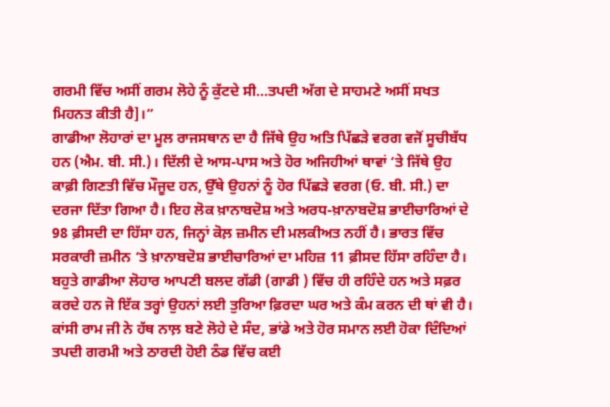ਗਰਮੀ ਵਿੱਚ ਅਸੀਂ ਗਰਮ ਲੋਹੇ ਨੂੰ ਕੁੱਟਦੇ ਸੀ…ਤਪਦੀ ਅੱਗ ਦੇ ਸਾਹਮਣੇ ਅਸੀਂ ਸਖਤ ਮਿਹਨਤ ਕੀਤੀ ਹੈ]।”
ਗਾਡੀਆ ਲੋਹਾਰਾਂ ਦਾ ਮੂਲ ਰਾਜਸਥਾਨ ਦਾ ਹੈ ਜਿੱਥੇ ਉਹ ਅਤਿ ਪਿੱਛੜੇ ਵਰਗ ਵਜੋਂ ਸੂਚੀਬੱਧ ਹਨ (ਐਮ. ਬੀ. ਸੀ.)। ਦਿੱਲੀ ਦੇ ਆਸ-ਪਾਸ ਅਤੇ ਹੋਰ ਅਜਿਹੀਆਂ ਥਾਵਾਂ ‘ਤੇ ਜਿੱਥੇ ਉਹ ਕਾਫ਼ੀ ਗਿਣਤੀ ਵਿੱਚ ਮੌਜੂਦ ਹਨ, ਉੱਥੇ ਉਹਨਾਂ ਨੂੰ ਹੋਰ ਪਿੱਛੜੇ ਵਰਗ (ਓ. ਬੀ. ਸੀ.) ਦਾ ਦਰਜਾ ਦਿੱਤਾ ਗਿਆ ਹੈ। ਇਹ ਲੋਕ ਖ਼ਾਨਾਬਦੋਸ਼ ਅਤੇ ਅਰਧ-ਖ਼ਾਨਾਬਦੋਸ਼ ਭਾਈਚਾਰਿਆਂ ਦੇ 98 ਫ਼ੀਸਦੀ ਦਾ ਹਿੱਸਾ ਹਨ, ਜਿਨ੍ਹਾਂ ਕੋਲ਼ ਜ਼ਮੀਨ ਦੀ ਮਲਕੀਅਤ ਨਹੀਂ ਹੈ। ਭਾਰਤ ਵਿੱਚ ਸਰਕਾਰੀ ਜ਼ਮੀਨ ‘ਤੇ ਖ਼ਾਨਾਬਦੋਸ਼ ਭਾਈਚਾਰਿਆਂ ਦਾ ਮਹਿਜ਼ 11 ਫ਼ੀਸਦ ਹਿੱਸਾ ਰਹਿੰਦਾ ਹੈ। ਬਹੁਤੇ ਗਾਡੀਆ ਲੋਹਾਰ ਆਪਣੀ ਬਲਦ ਗੱਡੀ (ਗਾਡੀ ) ਵਿੱਚ ਹੀ ਰਹਿੰਦੇ ਹਨ ਅਤੇ ਸਫ਼ਰ ਕਰਦੇ ਹਨ ਜੋ ਇੱਕ ਤਰ੍ਹਾਂ ਉਹਨਾਂ ਲਈ ਤੁਰਿਆ ਫ਼ਿਰਦਾ ਘਰ ਅਤੇ ਕੰਮ ਕਰਨ ਦੀ ਥਾਂ ਵੀ ਹੈ।
ਕਾਂਸੀ ਰਾਮ ਜੀ ਨੇ ਹੱਥ ਨਾਲ਼ ਬਣੇ ਲੋਹੇ ਦੇ ਸੰਦ, ਭਾਂਡੇ ਅਤੇ ਹੋਰ ਸਮਾਨ ਲਈ ਹੋਕਾ ਦਿੰਦਿਆਂ ਤਪਦੀ ਗਰਮੀ ਅਤੇ ਠਾਰਦੀ ਹੋਈ ਠੰਡ ਵਿੱਚ ਕਈ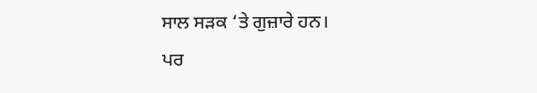ਸਾਲ ਸੜਕ ‘ਤੇ ਗੁਜ਼ਾਰੇ ਹਨ।
ਪਰ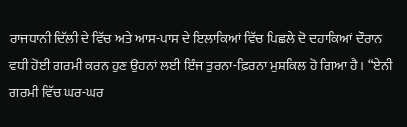ਰਾਜਧਾਨੀ ਦਿੱਲੀ ਦੇ ਵਿੱਚ ਅਤੇ ਆਸ-ਪਾਸ ਦੇ ਇਲਾਕਿਆਂ ਵਿੱਚ ਪਿਛਲੇ ਦੋ ਦਹਾਕਿਆਂ ਦੌਰਾਨ ਵਧੀ ਹੋਈ ਗਰਮੀ ਕਰਨ ਹੁਣ ਉਹਨਾਂ ਲਈ ਇੰਜ ਤੁਰਨਾ-ਫ਼ਿਰਨਾ ਮੁਸ਼ਕਿਲ ਹੋ ਗਿਆ ਹੈ। “ਏਨੀ ਗਰਮੀ ਵਿੱਚ ਘਰ-ਘਰ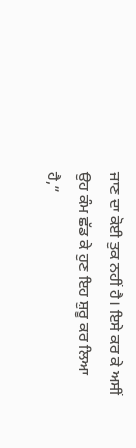ਜਾਣ ਦਾ ਕੋਈ ਤੁਕ ਨਹੀਂ ਹੈ। ਇਸੇ ਕਰ ਕੇ ਅਸੀਂ ਉਹ ਕੰਮ ਛੱਡ ਕੇ ਹੁਣ ਇਹ ਸ਼ੁਰੂ ਕਰ ਲਿਆ ਹੈ,”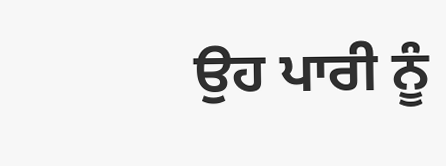ਉਹ ਪਾਰੀ ਨੂੰ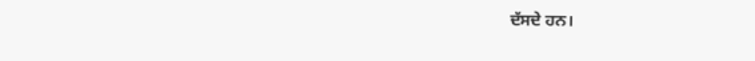ਦੱਸਦੇ ਹਨ।